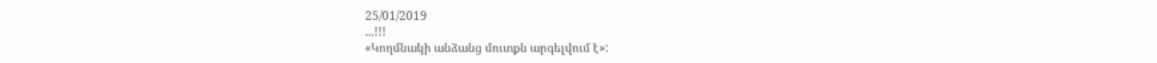25/01/2019
...!!!
«Կողմնակի անձանց մուտքն արգելվում է»: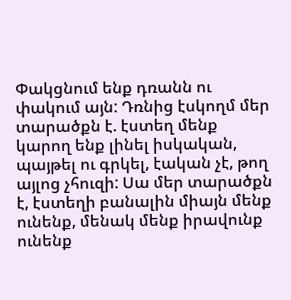Փակցնում ենք դռանն ու փակում այն: Դռնից էսկողմ մեր տարածքն է. էստեղ մենք կարող ենք լինել իսկական, պայթել ու գրկել, էական չէ, թող այլոց չհուզի: Սա մեր տարածքն է, էստեղի բանալին միայն մենք ունենք, մենակ մենք իրավունք ունենք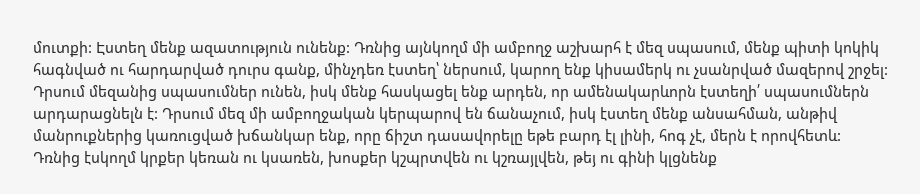մուտքի: Էստեղ մենք ազատություն ունենք: Դռնից այնկողմ մի ամբողջ աշխարհ է մեզ սպասում, մենք պիտի կոկիկ հագնված ու հարդարված դուրս գանք, մինչդեռ էստեղ՝ ներսում, կարող ենք կիսամերկ ու չսանրված մազերով շրջել: Դրսում մեզանից սպասումներ ունեն, իսկ մենք հասկացել ենք արդեն, որ ամենակարևորն էստեղի՛ սպասումներն արդարացնելն է: Դրսում մեզ մի ամբողջական կերպարով են ճանաչում, իսկ էստեղ մենք անսահման, անթիվ մանրուքներից կառուցված խճանկար ենք, որը ճիշտ դասավորելը եթե բարդ էլ լինի, հոգ չէ, մերն է որովհետև:
Դռնից էսկողմ կրքեր կեռան ու կսառեն, խոսքեր կշպրտվեն ու կշռայլվեն, թեյ ու գինի կլցնենք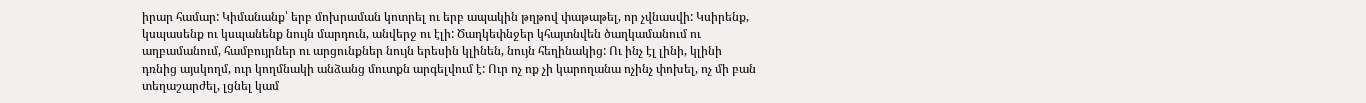իրար համար: Կիմանանք՝ երբ մոխրաման կոտրել ու երբ ապակին թղթով փաթաթել, որ չվնասվի: Կսիրենք, կսպասենք ու կսպանենք նույն մարդուն, անվերջ ու էլի: Ծաղկեփնջեր կհայտնվեն ծաղկամանում ու աղբամանում, համբույրներ ու արցունքներ նույն երեսին կլինեն, նույն հեղինակից: Ու ինչ էլ լինի, կլինի դռնից այսկողմ, ուր կողմնակի անձանց մուտքն արգելվում է: Ուր ոչ ոք չի կարողանա ոչինչ փոխել, ոչ մի բան տեղաշարժել, լցնել կամ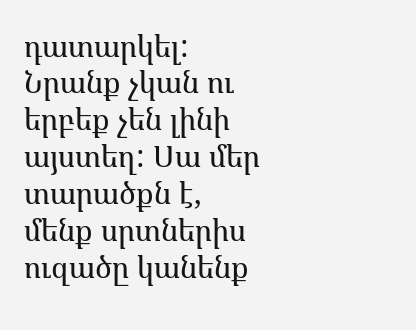դատարկել: Նրանք չկան ու երբեք չեն լինի այստեղ: Սա մեր տարածքն է, մենք սրտներիս ուզածը կանենք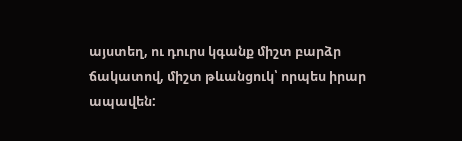այստեղ, ու դուրս կգանք միշտ բարձր ճակատով, միշտ թևանցուկ՝ որպես իրար ապավեն: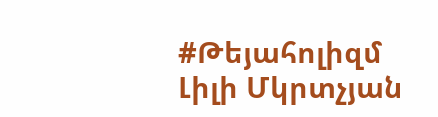#Թեյահոլիզմ
Լիլի Մկրտչյան